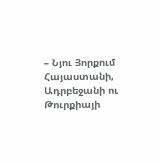– Նյու Յորքում Հայաստանի, Ադրբեջանի ու Թուրքիայի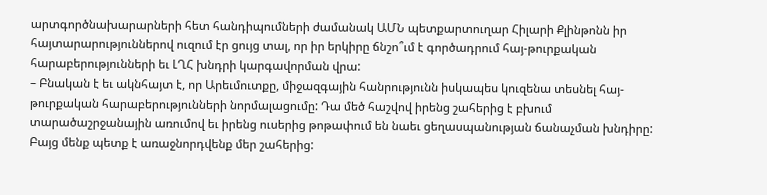արտգործնախարարների հետ հանդիպումների ժամանակ ԱՄՆ պետքարտուղար Հիլարի Քլինթոնն իր հայտարարություններով ուզում էր ցույց տալ, որ իր երկիրը ճնշո՞ւմ է գործադրում հայ-թուրքական հարաբերությունների եւ ԼՂՀ խնդրի կարգավորման վրա:
– Բնական է եւ ակնհայտ է, որ Արեւմուտքը, միջազգային հանրությունն իսկապես կուզենա տեսնել հայ-թուրքական հարաբերությունների նորմալացումը: Դա մեծ հաշվով իրենց շահերից է բխում տարածաշրջանային առումով եւ իրենց ուսերից թոթափում են նաեւ ցեղասպանության ճանաչման խնդիրը: Բայց մենք պետք է առաջնորդվենք մեր շահերից: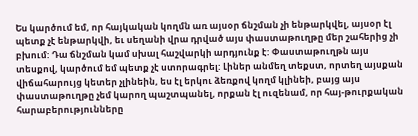Ես կարծում եմ, որ հայկական կողմն առ այսօր ճնշման չի ենթարկվել, այսօր էլ պետք չէ ենթարկվի, եւ սեղանի վրա դրված այս փաստաթուղթը մեր շահերից չի բխում: Դա ճնշման կամ սխալ հաշվարկի արդյունք է: Փաստաթուղթն այս տեսքով, կարծում եմ պետք չէ ստորագրել: Լիներ անմեղ տեքստ, որտեղ այսքան վիճահարույց կետեր չլինեին, ես էլ երկու ձեռքով կողմ կլինեի, բայց այս փաստաթուղթը չեմ կարող պաշտպանել, որքան էլ ուզենամ, որ հայ-թուրքական հարաբերությունները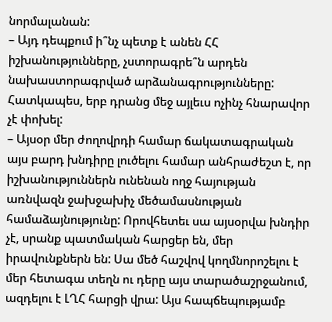նորմալանան:
– Այդ դեպքում ի՞նչ պետք է անեն ՀՀ իշխանությունները, չստորագրե՞ն արդեն նախաստորագրված արձանագրությունները: Հատկապես, երբ դրանց մեջ այլեւս ոչինչ հնարավոր չէ փոխել:
– Այսօր մեր ժողովրդի համար ճակատագրական այս բարդ խնդիրը լուծելու համար անհրաժեշտ է, որ իշխանություններն ունենան ողջ հայության առնվազն ջախջախիչ մեծամասնության համաձայնությունը: Որովհետեւ սա այսօրվա խնդիր չէ, սրանք պատմական հարցեր են, մեր իրավունքներն են: Սա մեծ հաշվով կողմնորոշելու է մեր հետագա տեղն ու դերը այս տարածաշրջանում, ազդելու է ԼՂՀ հարցի վրա: Այս հապճեպությամբ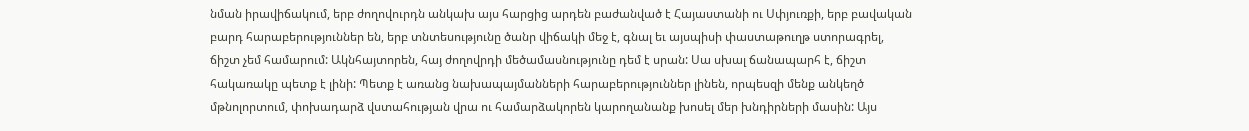նման իրավիճակում, երբ ժողովուրդն անկախ այս հարցից արդեն բաժանված է Հայաստանի ու Սփյուռքի, երբ բավական բարդ հարաբերություններ են, երբ տնտեսությունը ծանր վիճակի մեջ է, գնալ եւ այսպիսի փաստաթուղթ ստորագրել, ճիշտ չեմ համարում: Ակնհայտորեն, հայ ժողովրդի մեծամասնությունը դեմ է սրան: Սա սխալ ճանապարհ է, ճիշտ հակառակը պետք է լինի: Պետք է առանց նախապայմանների հարաբերություններ լինեն, որպեսզի մենք անկեղծ մթնոլորտում, փոխադարձ վստահության վրա ու համարձակորեն կարողանանք խոսել մեր խնդիրների մասին: Այս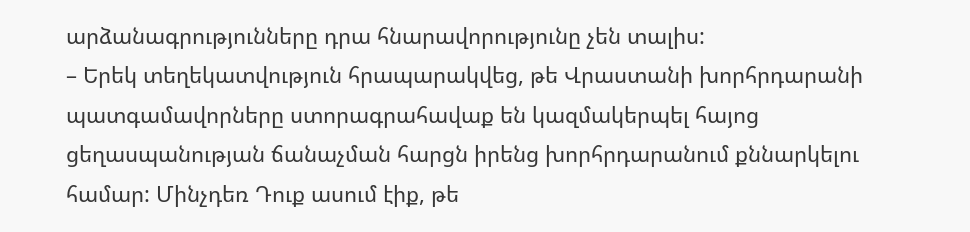արձանագրությունները դրա հնարավորությունը չեն տալիս:
– Երեկ տեղեկատվություն հրապարակվեց, թե Վրաստանի խորհրդարանի պատգամավորները ստորագրահավաք են կազմակերպել հայոց ցեղասպանության ճանաչման հարցն իրենց խորհրդարանում քննարկելու համար: Մինչդեռ Դուք ասում էիք, թե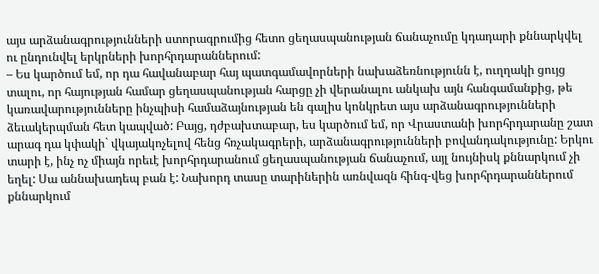այս արձանագրությունների ստորագրումից հետո ցեղասպանության ճանաչումը կդադարի քննարկվել ու ընդունվել երկրների խորհրդարաններում:
– Ես կարծում եմ, որ դա հավանաբար հայ պատգամավորների նախաձեռնությունն է, ուղղակի ցույց տալու, որ հայության համար ցեղասպանության հարցը չի վերանալու անկախ այն հանգամանքից, թե կառավարությունները ինչպիսի համաձայնության են գալիս կոնկրետ այս արձանագրությունների ձեւակերպման հետ կապված: Բայց, դժբախտաբար, ես կարծում եմ, որ Վրաստանի խորհրդարանը շատ արագ դա կփակի` վկայակոչելով հենց հռչակագրերի, արձանագրությունների բովանդակությունը: Երկու տարի է, ինչ ոչ միայն որեւէ խորհրդարանում ցեղասպանության ճանաչում, այլ նույնիսկ քննարկում չի եղել: Սա աննախադեպ բան է: Նախորդ տասը տարիներին առնվազն հինգ-վեց խորհրդարաններում քննարկում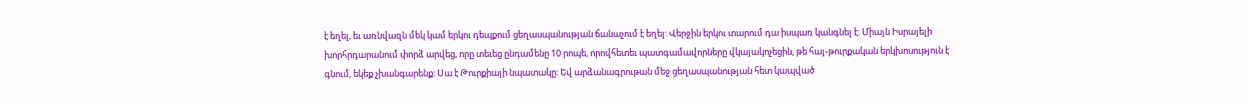է եղել, եւ առնվազն մեկ կամ երկու դեպքում ցեղասպանության ճանաչում է եղել: Վերջին երկու տարում դա իսպառ կանգնել է: Միայն Իսրայելի խորհրդարանում փորձ արվեց, որը տեւեց ընդամենը 10 րոպե, որովհետեւ պատգամավորները վկայակոչեցին, թե հայ-թուրքական երկխոսություն է գնում, եկեք չխանգարենք: Սա է Թուրքիայի նպատակը: Եվ արձանագրութան մեջ ցեղասպանության հետ կապված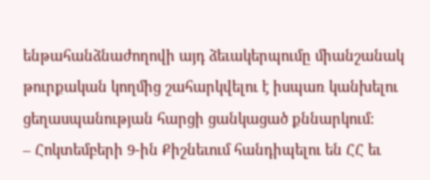ենթահանձնաժողովի այդ ձեւակերպումը միանշանակ թուրքական կողմից շահարկվելու է իսպառ կանխելու ցեղասպանության հարցի ցանկացած քննարկում:
– Հոկտեմբերի 9-ին Քիշնեւում հանդիպելու են ՀՀ եւ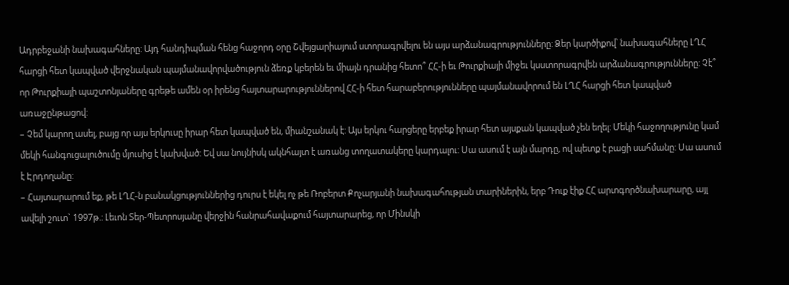Ադրբեջանի նախագահները: Այդ հանդիպման հենց հաջորդ օրը Շվեյցարիայում ստորագրվելու են այս արձանագրությունները: Ձեր կարծիքով՝ նախագահները ԼՂՀ հարցի հետ կապված վերջնական պայմանավորվածություն ձեռք կբերեն եւ միայն դրանից հետո՞ ՀՀ-ի եւ Թուրքիայի միջեւ կսստորագրվեն արձանագրությունները: Չէ՞ որ Թուրքիայի պաշտոնյաները գրեթե ամեն օր իրենց հայտարարություններով ՀՀ-ի հետ հարաբերությունները պայմանավորում են ԼՂՀ հարցի հետ կապված առաջընթացով:
– Չեմ կարող ասել, բայց որ այս երկուսը իրար հետ կապված են, միանշանակ է: Այս երկու հարցերը երբեք իրար հետ այսքան կապված չեն եղել: Մեկի հաջողությունը կամ մեկի հանգուցալուծումը մյուսից է կախված: Եվ սա նույնիսկ ակնհայտ է առանց տողատակերը կարդալու: Սա ասում է այն մարդը, ով պետք է բացի սահմանը: Սա ասում է Էրդողանը:
– Հայտարարում եք, թե ԼՂՀ-ն բանակցություններից դուրս է եկել ոչ թե Ռոբերտ Քոչարյանի նախագահության տարիներին, երբ Դուք էիք ՀՀ արտգործնախարարը, այլ ավելի շուտ` 1997թ.: Լեւոն Տեր-Պետրոսյանը վերջին հանրահավաքում հայտարարեց, որ Մինսկի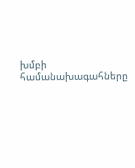խմբի համանախագահները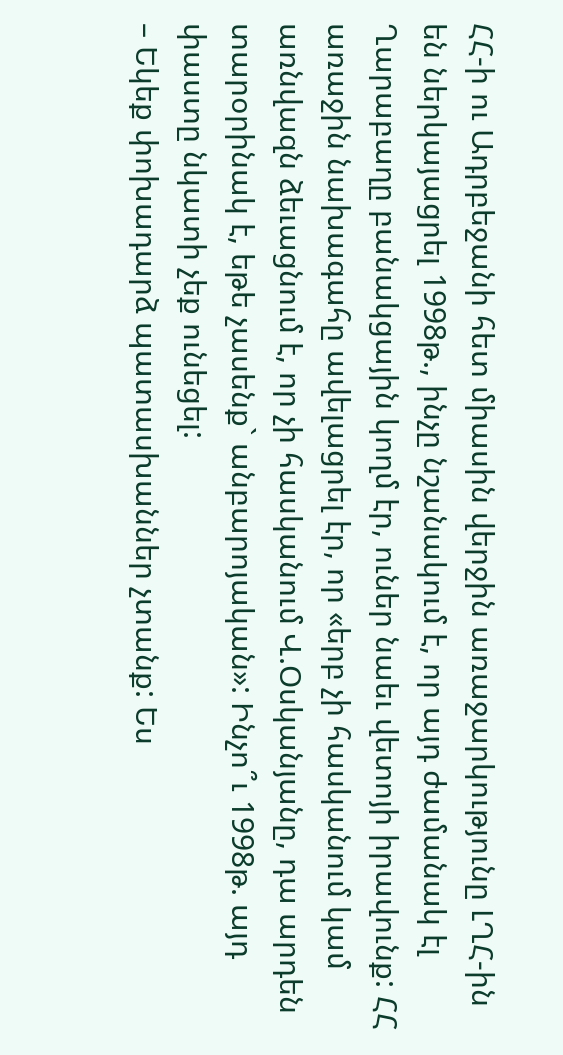ՀՀ-ի ու Ադրբեջանի հետ միասին վերջին առաջարկությունը ԼՂՀ-ին են ներկայացրել 1998թ., ինչը նշանակում է, որ այդ ժամանակ էլ Ղարաբաղը բանակցային կողմ էր, ուներ նաեւ վետոյի իրավունք: ՀՀ առաջին նախագահը ավելացրել էր, որ «երբ չի հասկանում կամ առնվազն ձեւացնում է, որ չի հասկանում Վ.Օսկանյանը, դա արդեն տարօրինակ է, եթե չասենք` անբարոյական»: Ինչո՞ւ 1998թ. այդ փաստը նկատի չեք ունեցել:
– Եկեք փոխադարձ պատասխաններ չտանք: Ես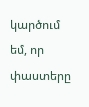կարծում եմ, որ փաստերը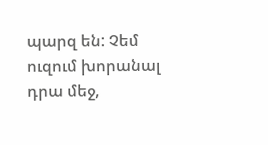պարզ են: Չեմ ուզում խորանալ դրա մեջ,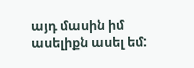այդ մասին իմ ասելիքն ասել եմ: